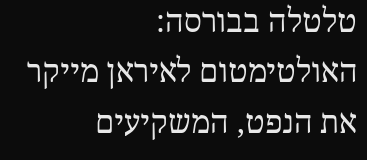טלטלה בבורסה: האולטימטום לאיראן מייקר את הנפט, המשקיעים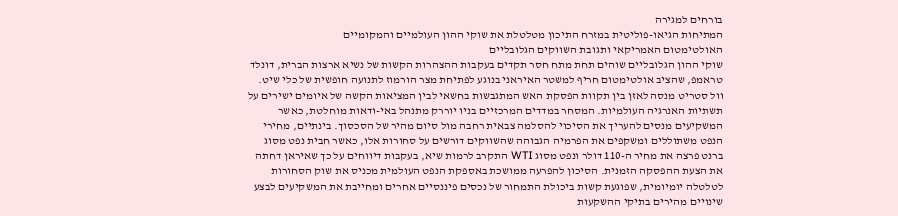בורחים למגירה
המתיחות הגיאו-פוליטית במזרח התיכון מטלטלת את שוקי ההון העולמיים והמקומיים
האולטימטום האמריקאי ותגובת השווקים הגלובליים
שוקי ההון הגלובליים שוהים תחת מתח חסר תקדים בעקבות ההצהרות הקשות של נשיא ארצות הברית, דונלד טראמפ, שהציב אולטימטום חריף למשטר האיראני בנוגע לפתיחת מצר הורמוז לתנועה חופשית של כלי שיט. וול סטריט מנסה לאזן בין תקוות הפסקת האש המתגבשות בחשאי לבין המציאות הקשה של איומים ישירים על תשתיות האנרגיה העולמיות. המסחר במדדים המרכזיים בניו יוררק מתנהל באי-ודאות מוחלטת, כאשר המשקיעים מנסים להעריך את הסיכוי להסלמה צבאית רחבה מול סיום מהיר של הסכסוך. בינתיים, מחירי הנפט משתוללים ומשקפים את הפרמיה הגבוהה שהשווקים דורשים על סחורות אלו, כאשר חבית נפט מסוג ברנט פרצה את מחיר ה-110 דולר ונפט מסוג WTI התקרב לרמות שיא, בעקבות דיווחים על כך שאיראן דחתה את הצעת ההפסקה הזמנית. הסיכון להפרעה ממושכת באספקת הנפט העולמית מכניס את שוק הסחורות לטלטלה יומיומית, שפוגעת קשות ביכולת התמחור של נכסים פיננסיים אחרים ומחייבת את המשקיעים לבצע שינויים מהירים בתיקי ההשקעות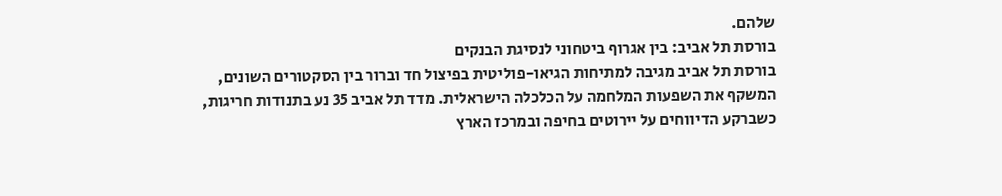שלהם.
בורסת תל אביב: בין אגרוף ביטחוני לנסיגת הבנקים
בורסת תל אביב מגיבה למתיחות הגיאו-פוליטית בפיצול חד וברור בין הסקטורים השונים, המשקף את השפעות המלחמה על הכלכלה הישראלית. מדד תל אביב 35 נע בתנודות חריגות, כשברקע הדיווחים על יירוטים בחיפה ובמרכז הארץ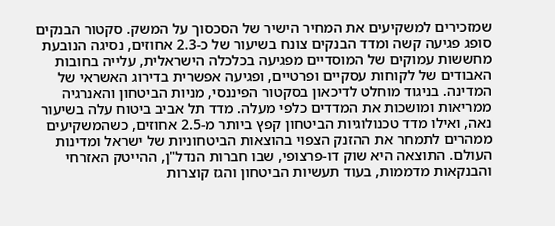שמזכירים למשקיעים את המחיר הישיר של הסכסוך על המשק. סקטור הבנקים סופג פגיעה קשה ומדד הבנקים צונח בשיעור של כ-2.3 אחוזים, נסיגה הנובעת מחששות עמוקים של המוסדיים מפגיעה בכלכלה הישראלית, עלייה בחובות האבודים של לקוחות עסקיים ופרטיים, ופגיעה אפשרית בדירוג האשראי של המדינה. בניגוד מוחלט לדיכאון בסקטור הפיננסי, מניות הביטחון והאנרגיה ממריאות ומושכות את המדדים כלפי מעלה. מדד תל אביב ביטוח עלה בשיעור נאה, ואילו מדד טכנולוגיות הביטחון קפץ ביותר מ-2.5 אחוזים, כשהמשקיעים ממהרים לתמחר את ההזנק הצפוי בהוצאות הביטחוניות של ישראל ומדינות העולם. התוצאה היא שוק דו-פרצופי, שבו חברות הנדל"ן, ההייטק האזרחי והבנקאות מדממות, בעוד תעשיות הביטחון והגז קוצרות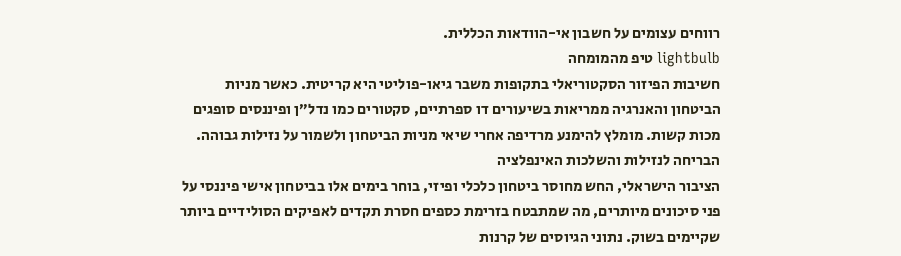רווחים עצומים על חשבון אי-הוודאות הכללית.
lightbulb טיפ מהמומחה
חשיבות הפיזור הסקטוריאלי בתקופות משבר גיאו-פוליטי היא קריטית. כאשר מניות הביטחון והאנרגיה ממריאות בשיעורים דו ספרתיים, סקטורים כמו נדל״ן ופיננסים סופגים מכות קשות. מומלץ להימנע מרדיפה אחרי שיאי מניות הביטחון ולשמור על נזילות גבוהה.
הבריחה לנזילות והשלכות האינפלציה
הציבור הישראלי, החש מחוסר ביטחון כלכלי ופיזי, בוחר בימים אלו בביטחון אישי פיננסי על פני סיכונים מיותרים, מה שמתבטח בזרימת כספים חסרת תקדים לאפיקים הסולידיים ביותר שקיימים בשוק. נתוני הגיוסים של קרנות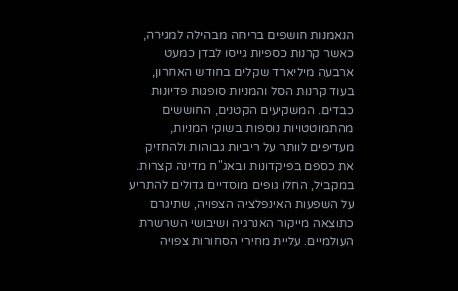הנאמנות חושפים בריחה מבהילה למגירה, כאשר קרנות כספיות גייסו לבדן כמעט ארבעה מיליארד שקלים בחודש האחרון, בעוד קרנות הסל והמניות סופגות פדיונות כבדים. המשקיעים הקטנים, החוששים מהתמוטטויות נוספות בשוקי המניות, מעדיפים לוותר על ריביות גבוהות ולהחזיק את כספם בפיקדונות ובאג"ח מדינה קצרות. במקביל, החלו גופים מוסדיים גדולים להתריע על השפעות האינפלציה הצפויה, שתיגרם כתוצאה מייקור האנרגיה ושיבושי השרשרת העולמיים. עליית מחירי הסחורות צפויה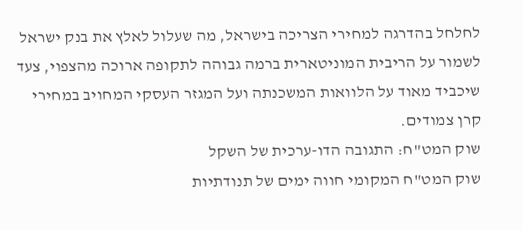לחלחל בהדרגה למחירי הצריכה בישראל, מה שעלול לאלץ את בנק ישראל לשמור על הריבית המוניטארית ברמה גבוהה לתקופה ארוכה מהצפוי, צעד שיכביד מאוד על הלוואות המשכנתה ועל המגזר העסקי המחויב במחירי קרן צמודים.
שוק המט"ח: התגובה הדו-ערכית של השקל
שוק המט"ח המקומי חווה ימים של תנודתיות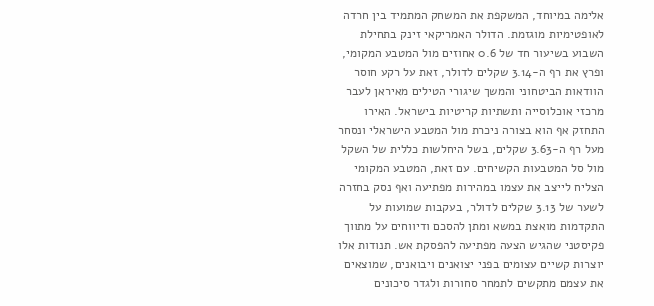אלימה במיוחד, המשקפת את המשחק המתמיד בין חרדה לאופטימיות מוגזמת. הדולר האמריקאי זינק בתחילת השבוע בשיעור חד של 0.6 אחוזים מול המטבע המקומי, ופרץ את רף ה-3.14 שקלים לדולר, זאת על רקע חוסר הוודאות הביטחוני והמשך שיגורי הטילים מאיראן לעבר מרכזי אוכלוסייה ותשתיות קריטיות בישראל. האירו התחזק אף הוא בצורה ניכרת מול המטבע הישראלי ונסחר מעל רף ה-3.63 שקלים, בשל היחלשות כללית של השקל מול סל המטבעות הקשיחים. עם זאת, המטבע המקומי הצליח לייצב את עצמו במהירות מפתיעה ואף נסק בחזרה לשער של 3.13 שקלים לדולר, בעקבות שמועות על התקדמות מואצת במשא ומתן להסכם ודיווחים על מתווך פקיסטני שהגיש הצעה מפתיעה להפסקת אש. תנודות אלו יוצרות קשיים עצומים בפני יצואנים ויבואנים, שמוצאים את עצמם מתקשים לתמחר סחורות ולגדר סיכונים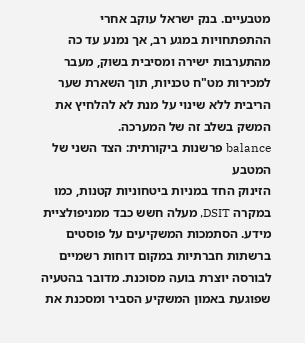מטבעיים. בנק ישראל עוקב אחרי ההתפתחויות במגע רב, אך נמנע עד כה מהתערבות ישירה ומסיבית בשוק, מעבר למכירות מט"ח טכניות, תוך השארת שער הריבית ללא שינוי על מנת לא להלחיץ את המשק בשלב זה של המערכה.
balance פרשנות ביקורתית: הצד השני של המטבע
הזינוק החד במניות ביטחוניות קטנות, כמו במקרה DSIT, מעלה חשש כבד ממניפולציית מידע. הסתמכות המשקיעים על פוסטים ברשתות חברתיות במקום דוחות רשמיים לבורסה יוצרת בועה מסוכנת. מדובר בהטעיה שפוגעת באמון המשקיע הסביר ומסכנת את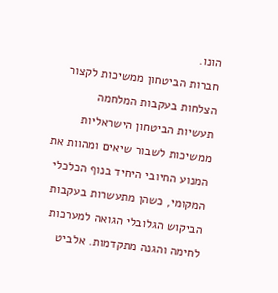הונו.
חברות הביטחון ממשיכות לקצור הצלחות בעקבות המלחמה
תעשיות הביטחון הישראליות ממשיכות לשבור שיאים ומהוות את המנוע החיובי היחיד בנוף הכלכלי המקומי, כשהן מתעשרות בעקבות הביקוש הגלובלי הגואה למערכות לחימה והגנה מתקדמות. אלביט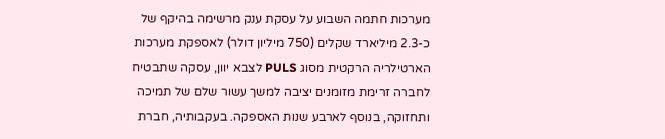מערכות חתמה השבוע על עסקת ענק מרשימה בהיקף של כ-2.3 מיליארד שקלים (750 מיליון דולר) לאספקת מערכות הארטילריה הרקטית מסוג PULS לצבא יוון, עסקה שתבטיח לחברה זרימת מזומנים יציבה למשך עשור שלם של תמיכה ותחזוקה, בנוסף לארבע שנות האספקה. בעקבותיה, חברת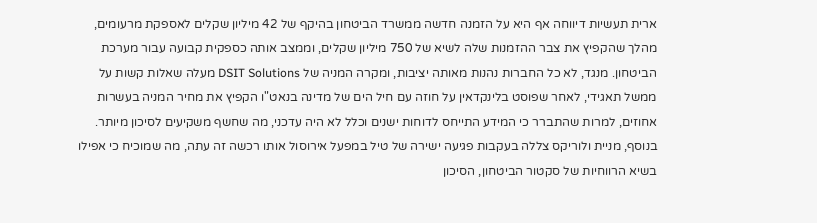ארית תעשיות דיווחה אף היא על הזמנה חדשה ממשרד הביטחון בהיקף של 42 מיליון שקלים לאספקת מרעומים, מהלך שהקפיץ את צבר ההזמנות שלה לשיא של 750 מיליון שקלים, וממצב אותה כספקית קבועה עבור מערכת הביטחון. מנגד, לא כל החברות נהנות מאותה יציבות, ומקרה המניה של DSIT Solutions מעלה שאלות קשות על ממשל תאגידי, לאחר שפוסט בלינקדאין על חוזה עם חיל הים של מדינה בנאט"ו הקפיץ את מחיר המניה בעשרות אחוזים, למרות שהתברר כי המידע התייחס לדוחות ישנים וכלל לא היה עדכני, מה שחשף משקיעים לסיכון מיותר. בנוסף, מניית ולוריקס צללה בעקבות פגיעה ישירה של טיל במפעל אירוסול אותו רכשה זה עתה, מה שמוכיח כי אפילו בשיא הרווחיות של סקטור הביטחון, הסיכון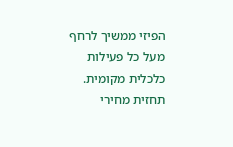הפיזי ממשיך לרחף מעל כל פעילות כלכלית מקומית.
תחזית מחירי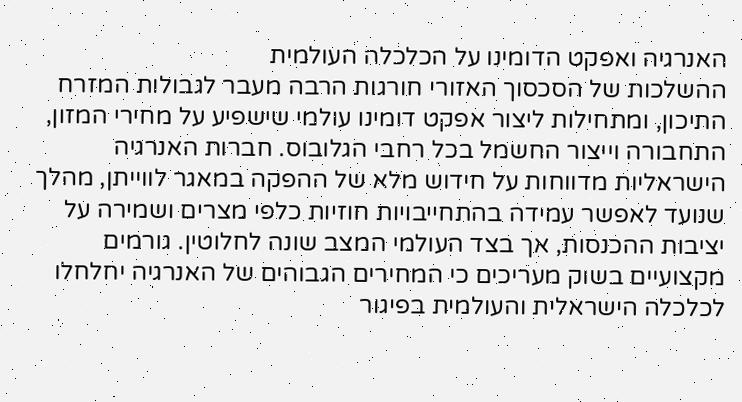האנרגיה ואפקט הדומינו על הכלכלה העולמית
ההשלכות של הסכסוך האזורי חורגות הרבה מעבר לגבולות המזרח התיכון, ומתחילות ליצור אפקט דומינו עולמי שישפיע על מחירי המזון, התחבורה וייצור החשמל בכל רחבי הגלובוס. חברות האנרגיה הישראליות מדווחות על חידוש מלא של ההפקה במאגר לווייתן, מהלך שנועד לאפשר עמידה בהתחייבויות חוזיות כלפי מצרים ושמירה על יציבות ההכנסות, אך בצד העולמי המצב שונה לחלוטין. גורמים מקצועיים בשוק מעריכים כי המחירים הגבוהים של האנרגיה יחלחלו לכלכלה הישראלית והעולמית בפיגור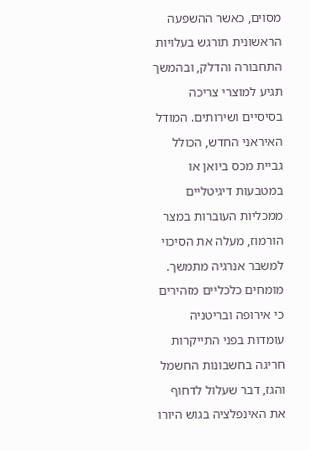מסוים, כאשר ההשפעה הראשונית תורגש בעלויות התחבורה והדלק, ובהמשך תגיע למוצרי צריכה בסיסיים ושירותים. המודל האיראני החדש, הכולל גביית מכס ביואן או במטבעות דיגיטליים ממכליות העוברות במצר הורמוז, מעלה את הסיכוי למשבר אנרגיה מתמשך. מומחים כלכליים מזהירים כי אירופה ובריטניה עומדות בפני התייקרות חריגה בחשבונות החשמל והגז, דבר שעלול לדחוף את האינפלציה בגוש היורו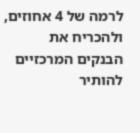לרמה של 4 אחוזים, ולהכריח את הבנקים המרכזיים להותיר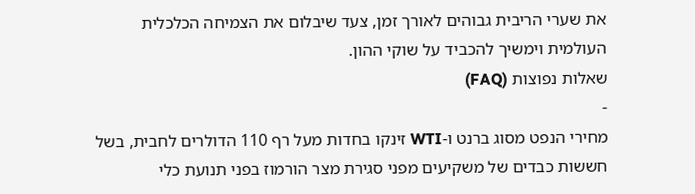את שערי הריבית גבוהים לאורך זמן, צעד שיבלום את הצמיחה הכלכלית העולמית וימשיך להכביד על שוקי ההון.
שאלות נפוצות (FAQ)
-
מחירי הנפט מסוג ברנט ו-WTI זינקו בחדות מעל רף 110 הדולרים לחבית, בשל חששות כבדים של משקיעים מפני סגירת מצר הורמוז בפני תנועת כלי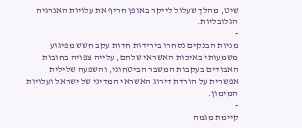שיט, מהלך שעלול לייקר באופן חריף את עלויות האנרגיה הגלובליות.
-
מניות הבנקים נסחרו בירידות חדות עקב חשש מפיגוע משמעותי באיכות האשראי שלהם, עלייה צפויה בחובות האבודים בעקבות המשבר הביטחוני, והשפעה שלילית אפשרית על הורדת דירוג האשראי המדיני של ישראל ועלויות המימון.
-
קיימת מגמה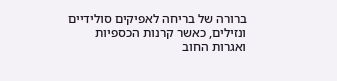ברורה של בריחה לאפיקים סולידיים ונזילים, כאשר קרנות הכספיות ואגרות החוב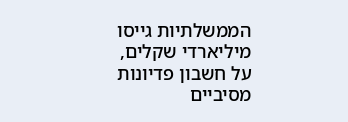הממשלתיות גייסו מיליארדי שקלים, על חשבון פדיונות מסיביים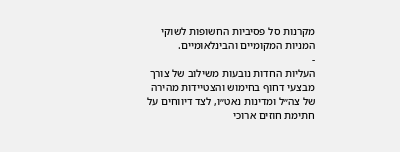מקרנות סל פסיביות החשופות לשוקי המניות המקומיים והבינלאומיים.
-
העליות החדות נובעות משילוב של צורך מבצעי דחוף בחימוש והצטיידות מהירה של צה״ל ומדינות נאט״ו, לצד דיווחים על חתימת חוזים ארוכי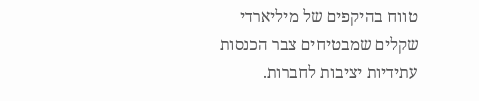טווח בהיקפים של מיליארדי שקלים שמבטיחים צבר הכנסות עתידיות יציבות לחברות.